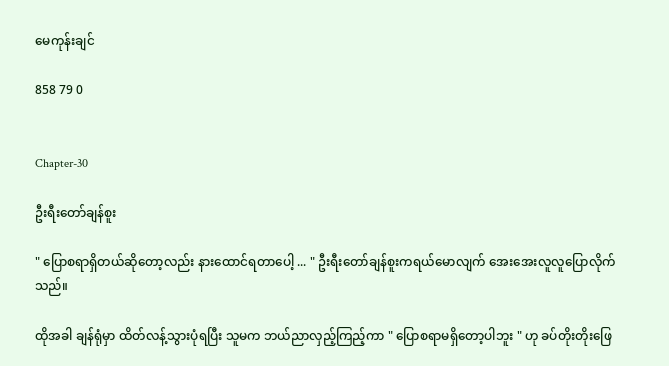မေကုန်းချင်

858 79 0


Chapter-30

ဦးရီးတော်ချန်စူး

" ပြောစရာရှိတယ်ဆိုတော့လည်း နားထောင်ရတာပေါ့ ... " ဦးရီးတော်ချန်စူးကရယ်မောလျက် အေးအေးလူလူပြောလိုက်သည်။

ထိုအခါ ချန်ရုံမှာ ထိတ်လန့်သွားပုံရပြီး သူမက ဘယ်ညာလှည့်ကြည့်ကာ " ပြောစရာမရှိတော့ပါဘူး " ဟု ခပ်တိုးတိုးဖြေ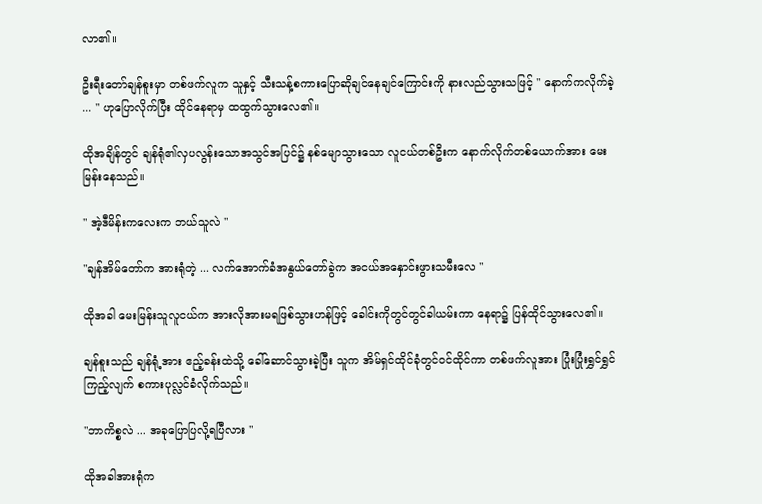လာ၏။

ဦးရီးတော်ချန်စူးမှာ တစ်ဖက်လူက သူနှင့် သီးသန့်စကားပြောဆိုချင်နေချင်ကြောင်းကို နားလည်သွားသဖြင့် " နောက်ကလိုက်ခဲ့ ... " ဟုပြောလိုက်ပြီး ထိုင်နေရာမှ ထထွက်သွားလေ၏။

ထိုအချိန်တွင် ချန်ရုံ၏လှပလွန်းသောအသွင်အပြင်၌ နစ်မျောသွားသော လူငယ်တစ်ဦးက နောက်လိုက်တစ်ယောက်အား မေးမြန်းနေသည်။

" အဲ့ဒီမိန်းကလေးက ဘယ်သူလဲ "

"ချန်အိမ်တော်က အားရုံတဲ့ ... လက်အောက်ခံအနွယ်တော်ခွဲက အငယ်အနှောင်းဖွားသမီးလေ "

ထိုအခါ မေးမြန်းသူလူငယ်က အားလိုအားမရဖြစ်သွားဟန်ဖြင့် ခေါင်းကိုတွင်တွင်ခါယမ်းကာ နေရာ၌ ပြန်ထိုင်သွားလေ၏။

ချန်စူးသည် ချန်ရုံ့အား ဧည့်ခန်းထဲသို့ ခေါ်ဆောင်သွားခဲ့ပြီး သူက အိမ်ရှင်ထိုင်ခုံတွင်ဝင်ထိုင်ကာ တစ်ဖက်လူအား ပြုံးပြုံးရွှင်ရွှင် ကြည့်လျက် စကားပုလ္လင်ခံလိုက်သည်။

"ဘာကိစ္စလဲ ... အခုပြောပြလို့ရပြီလား "

ထိုအခါအားရုံက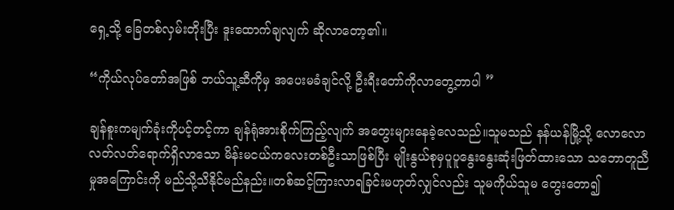ရှေ့သို့ ခြေတစ်လှမ်းတိုးပြီး ဒူးထောက်ချလျက် ‌ဆိုလာတော့၏။

“ကိုယ်လုပ်တော်အဖြစ် ဘယ်သူ့ဆီကိုမှ အပေးမခံချင်လို့ ဦးရီးတော်ကိုလာတွေ့တာပါ ”

ချန်စူးကမျက်ခုံးကိုပင့်တင့်ကာ ချန်ရုံအားစိုက်ကြည့်လျက် အတွေးများနေခဲ့လေသည်။သူမသည် နန်ယန်မြို့သို့ လောလောလတ်လတ်ရောက်ရှိလာသော မိန်းမငယ်ကလေးတစ်ဦးသာဖြစ်ပြီး မျိုးနွယ်စုမှပူပူနွေးနွေးဆုံးဖြတ်ထားသော သဘောတူညီမှု‌အကြောင်းကို မည်သို့သိနိုင်မည်နည်း။တစ်ဆင့်ကြားလာရခြင်းမဟုတ်လျှင်လည်း သူမကိုယ်သူမ တွေးတော၍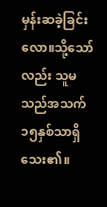မှန်းဆခဲ့ခြင်းလော။သို့သော်လည်း သူမသည်အသက်၁၅နှစ်သာရှိသေး၏။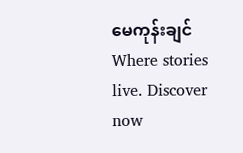မေကုန်းချင်Where stories live. Discover now